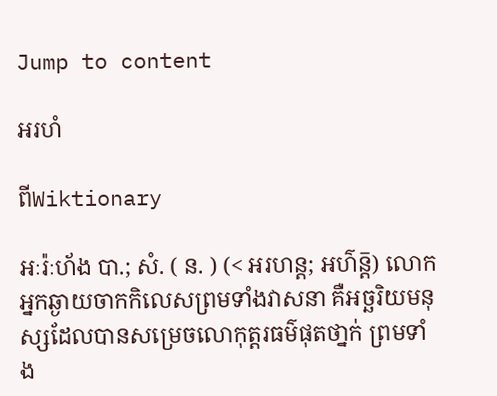Jump to content

អរហំ

ពីWiktionary

អៈរ៉ៈហ័ង បា.; សំ. ( ន. ) (< អរហន្ត; អហ៌ន្ត៑) លោកអ្នកឆ្ងាយចាកកិលេសព្រមទាំងវាសនា គឺអច្ឆរិយមនុស្សដែលបានសម្រេចលោកុត្តរធម៌ផុតថា្នក់ ព្រមទាំង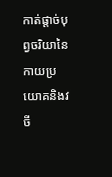កាត់ផ្តាច់បុព្វចរិយានៃកាយប្រយោគនិងវចី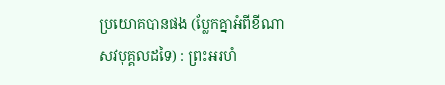ប្រយោគបានផង (ប្លែកគ្នាអំពីខីណាសវបុគ្គលដទៃ) : ព្រះអរហំ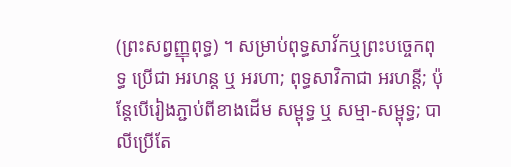(ព្រះសព្វញ្ញុពុទ្ធ) ។ សម្រាប់ពុទ្ធសាវ័កឬព្រះបច្ចេកពុទ្ធ ប្រើជា អរហន្ត ឬ អរហា; ពុទ្ធសាវិកាជា អរហន្តី; ប៉ុន្តែបើរៀងភ្ជាប់ពីខាងដើម សម្ពុទ្ធ ឬ សម្មា-សម្ពុទ្ធ; បាលីប្រើតែ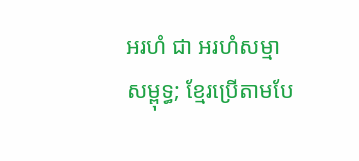អរហំ ជា អរហំសម្មាសម្ពុទ្ធ; ខ្មែរប្រើតាមបែ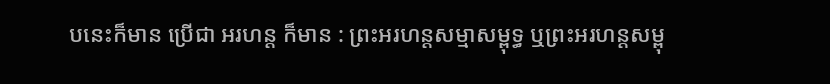បនេះក៏មាន ប្រើជា អរហន្ត ក៏មាន : ព្រះអរហន្តសម្មាសម្ពុទ្ធ ឬព្រះអរហន្តសម្ពុ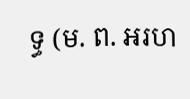ទ្ធ (ម. ព. អរហ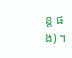ន្ត ផង) ។